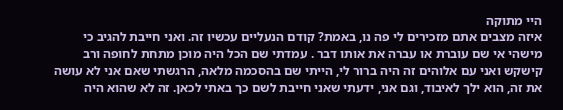היי מתוקה
איזה מצבים אתם מזכירים לי פה נו, באמת? קודם הנעליים עכשיו זה. ואני חייבת להגיב כי מישהי אי שם עוברת או עברה את אותו דבר . עמדתי שם הכל היה מוכן מתחת לחופה ורב קישקש ואני עם אלוהים זה היה ברור לי, הייתי שם בהסכמה מלאה, הרגשתי שאם אני לא עושה את זה, הוא ילך לאיבוד, וגם אני, ידעתי שאני חייבת לשם כך באתי לכאן. זה לא שהוא היה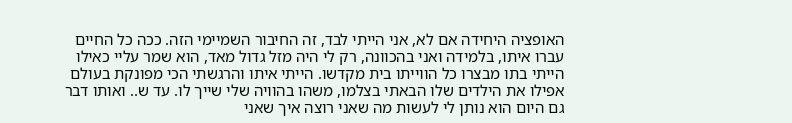האופציה היחידה אם לא, אני הייתי לבד, זה החיבור השמיימי הזה. ככה כל החיים עברו איתו, בלמידה ואני בהכוונה, רק לי היה מזל גדול מאד, הוא שמר עליי כאילו הייתי בתו מבצרו כל הווייתו בית מקדשו. הייתי איתו והרגשתי הכי מפונקת בעולם אפילו את הילדים שלו הבאתי בצלמו, משהו בהוויה שלי שייך לו. עד ש.. ואותו דבר גם היום הוא נותן לי לעשות מה שאני רוצה איך שאני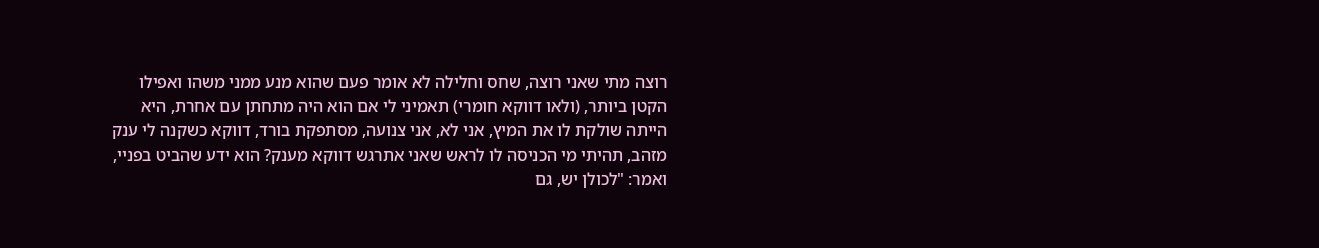רוצה מתי שאני רוצה, שחס וחלילה לא אומר פעם שהוא מנע ממני משהו ואפילו הקטן ביותר, (ולאו דווקא חומרי) תאמיני לי אם הוא היה מתחתן עם אחרת, היא הייתה שולקת לו את המיץ, אני לא, אני צנועה, מסתפקת בורד, דווקא כשקנה לי ענק מזהב, תהיתי מי הכניסה לו לראש שאני אתרגש דווקא מענק? הוא ידע שהביט בפניי, ואמר: "לכולן יש, גם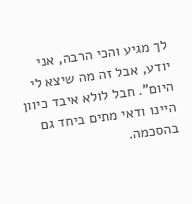לך מגיע והכי הרבה, אני יודע, אבל זה מה שיצא לי היום". חבל לולא איבד כיוון היינו ודאי מתים ביחד גם בהסכמה.